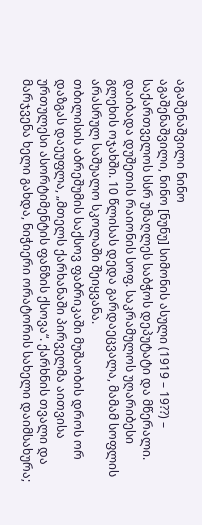აგაშენაშვილი ნინო
აგაშენაშვილი, ნინო [ნუნუ] სიმონის ასული (1919 – 19??) – საქართველოს სსრ უმაღლეს საბჭოს დეპუტატი და მწერალი. დაიბადა დუშეთის რაიონის სოფ. საკრამულოს უღარიბესი გლეხის ოჯახში. 10 წლისას დედა გარდაეცვალა, მამამ სოფლის არასრულ საშუალო სკოლაში შეიყვანა.
თბილისის აბრეშუმის საქსოვ ფაბრიკაში მუშაობის დროს ორ დაზგას დაეუფლა, „მთელს ქარხანაში პირველმა აითვისა ურთულესი ასორტიმენტის ფანზის ქსოვა“. ქარხნის თვალი და მარჯვენა ხელი გახდა, ნიჭიერი ორატორის სახელი დაიმსახურა;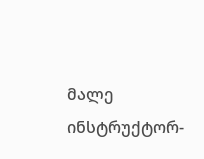მალე ინსტრუქტორ-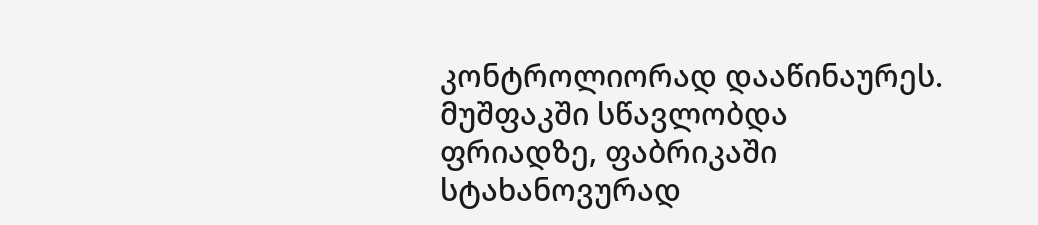კონტროლიორად დააწინაურეს. მუშფაკში სწავლობდა ფრიადზე, ფაბრიკაში სტახანოვურად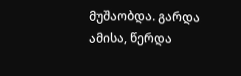მუშაობდა. გარდა ამისა, წერდა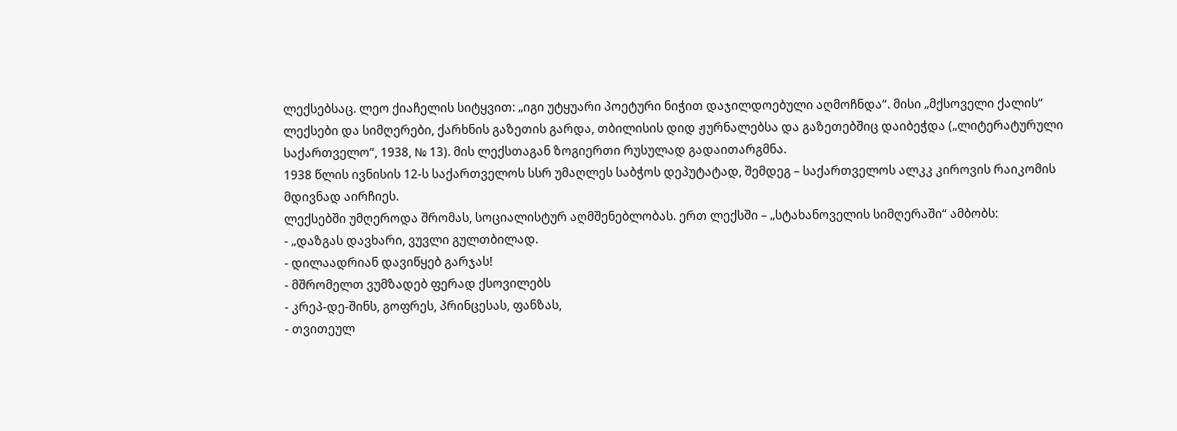ლექსებსაც. ლეო ქიაჩელის სიტყვით: „იგი უტყუარი პოეტური ნიჭით დაჯილდოებული აღმოჩნდა“. მისი „მქსოველი ქალის“ ლექსები და სიმღერები, ქარხნის გაზეთის გარდა, თბილისის დიდ ჟურნალებსა და გაზეთებშიც დაიბეჭდა („ლიტერატურული საქართველო“, 1938, № 13). მის ლექსთაგან ზოგიერთი რუსულად გადაითარგმნა.
1938 წლის ივნისის 12-ს საქართველოს სსრ უმაღლეს საბჭოს დეპუტატად, შემდეგ – საქართველოს ალკკ კიროვის რაიკომის მდივნად აირჩიეს.
ლექსებში უმღეროდა შრომას, სოციალისტურ აღმშენებლობას. ერთ ლექსში – „სტახანოველის სიმღერაში“ ამბობს:
- „დაზგას დავხარი, ვუვლი გულთბილად.
- დილაადრიან დავიწყებ გარჯას!
- მშრომელთ ვუმზადებ ფერად ქსოვილებს
- კრეპ-დე-შინს, გოფრეს, პრინცესას, ფანზას,
- თვითეულ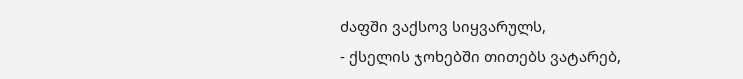ძაფში ვაქსოვ სიყვარულს,
- ქსელის ჯოხებში თითებს ვატარებ,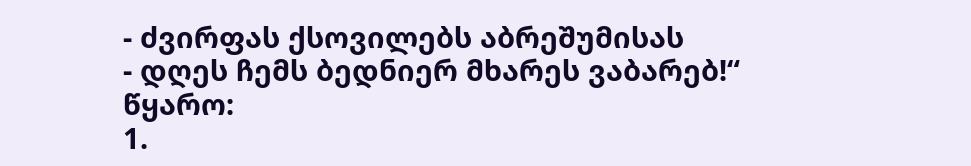- ძვირფას ქსოვილებს აბრეშუმისას
- დღეს ჩემს ბედნიერ მხარეს ვაბარებ!“
წყარო:
1.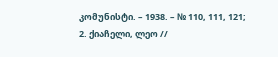კომუნისტი. – 1938. – № 110, 111, 121;
2. ქიაჩელი, ლეო //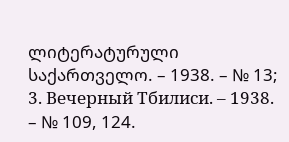ლიტერატურული საქართველო. – 1938. – № 13;
3. Вечерный Тбилиси. – 1938. – № 109, 124.